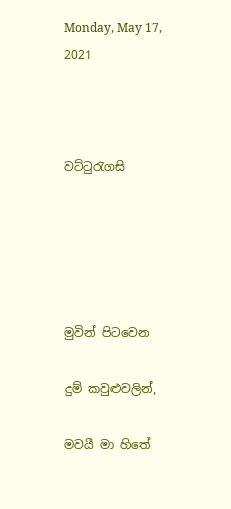Monday, May 17, 2021



වට්ටුරැගසි





මුවින් පිටවෙන

දුම් කවුළුවලින්,

මවයී මා හිතේ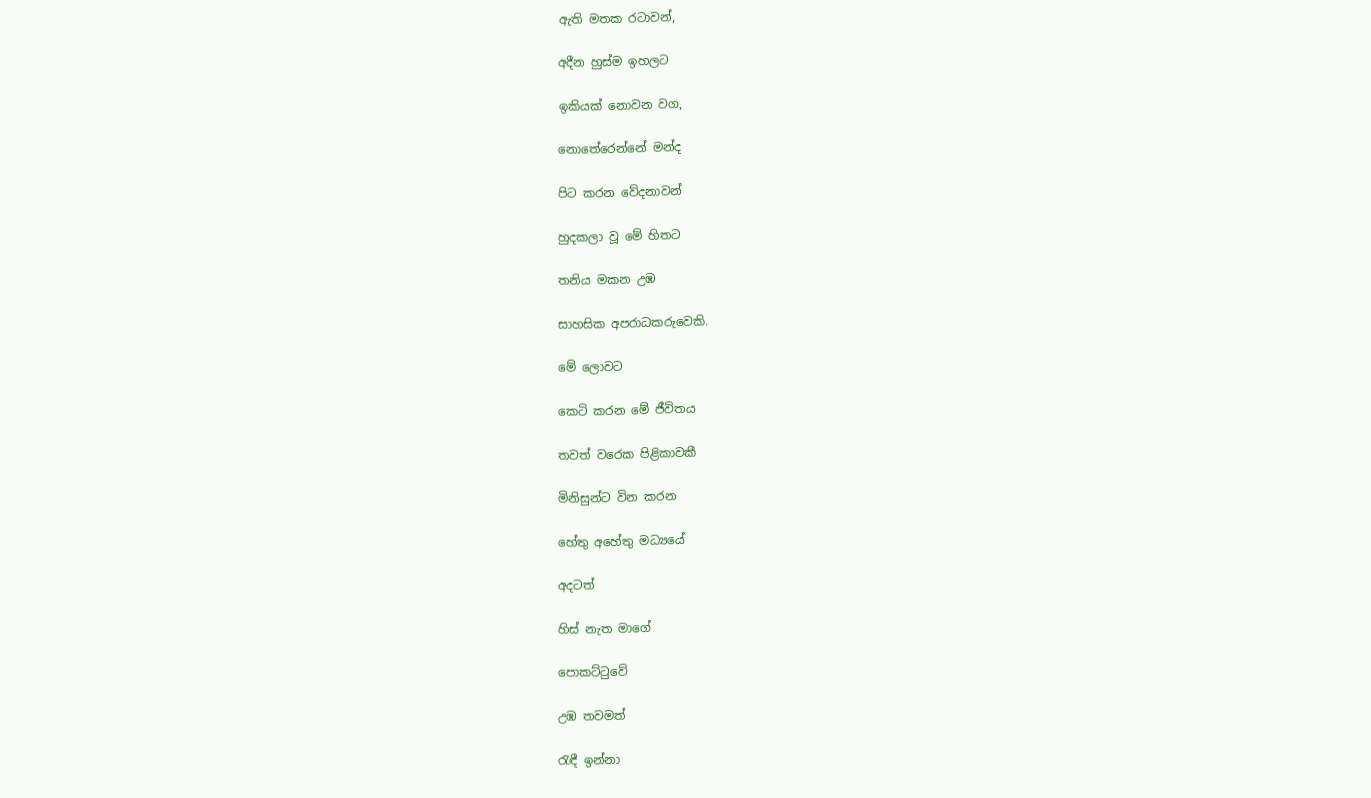ඇති මතක රටාවන්,

අදීන හුස්ම ඉහලට

ඉකියක් නොවන වග,

නොතේරෙන්නේ මන්ද

පිට කරන වේදනාවන්

හුදකලා වූ මේ හිතට

තනිය මකන උඹ‍

සාහසික අපරාධකරුවෙකි.

මේ ලොවට

කෙටි කරන මේ ජීවිතය

තවත් වරෙක පිළිකාවකී

මිනිසුන්ට වින කරන

හේතු අහේතු මධ්‍යයේ

අදටත්

හිස් නැත මාගේ

පොකට්ටුවේ

උඹ තවමත්

රැඳී ඉන්නා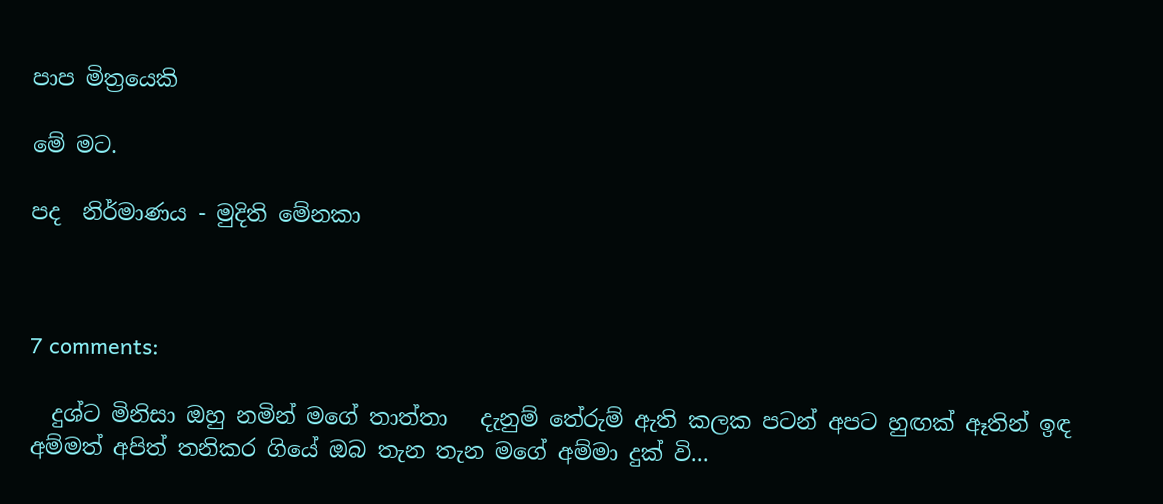පාප මිත්‍රයෙකි

මේ මට.

පද  නිර්මාණය - මුදිති මේනකා



7 comments:

  දුශ්ට මිනිසා ඔහු නමින් මගේ තාත්තා   දැනුම් තේරුම් ඇති කලක පටන් අපට හුඟක් ඈතින් ඉඳ අම්මත් අපිත් තනිකර ගියේ ඔබ තැන තැන මගේ අම්මා දුක් වි...